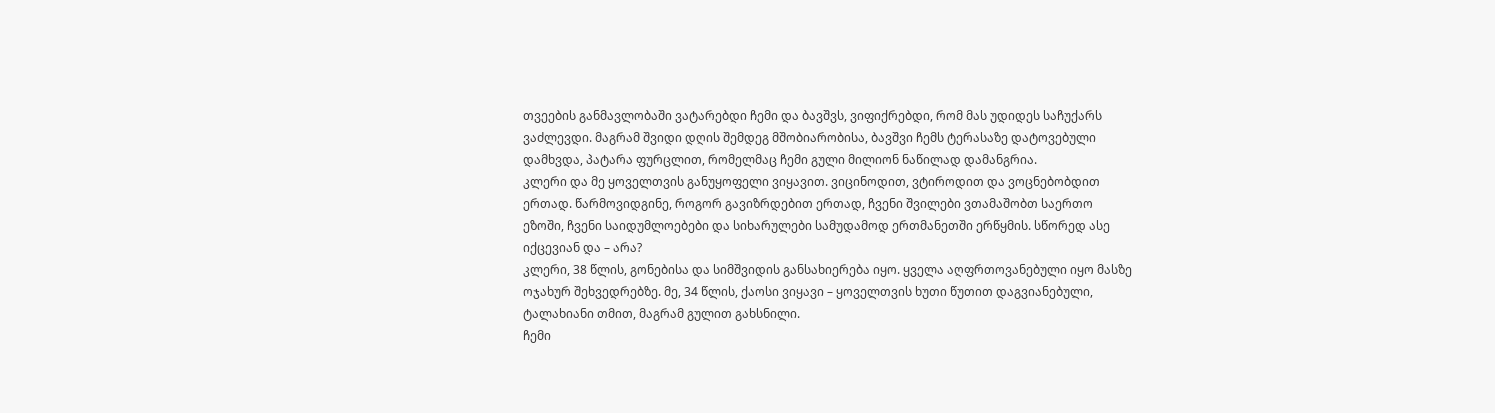თვეების განმავლობაში ვატარებდი ჩემი და ბავშვს, ვიფიქრებდი, რომ მას უდიდეს საჩუქარს ვაძლევდი. მაგრამ შვიდი დღის შემდეგ მშობიარობისა, ბავშვი ჩემს ტერასაზე დატოვებული დამხვდა, პატარა ფურცლით, რომელმაც ჩემი გული მილიონ ნაწილად დამანგრია.
კლერი და მე ყოველთვის განუყოფელი ვიყავით. ვიცინოდით, ვტიროდით და ვოცნებობდით ერთად. წარმოვიდგინე, როგორ გავიზრდებით ერთად, ჩვენი შვილები ვთამაშობთ საერთო ეზოში, ჩვენი საიდუმლოებები და სიხარულები სამუდამოდ ერთმანეთში ერწყმის. სწორედ ასე იქცევიან და – არა?
კლერი, 38 წლის, გონებისა და სიმშვიდის განსახიერება იყო. ყველა აღფრთოვანებული იყო მასზე ოჯახურ შეხვედრებზე. მე, 34 წლის, ქაოსი ვიყავი – ყოველთვის ხუთი წუთით დაგვიანებული, ტალახიანი თმით, მაგრამ გულით გახსნილი.
ჩემი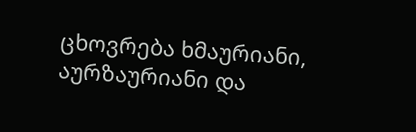ცხოვრება ხმაურიანი, აურზაურიანი და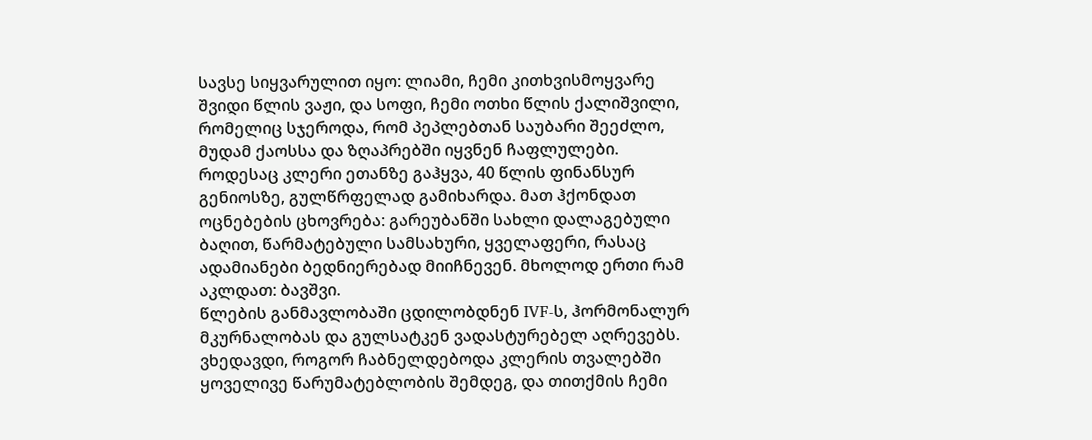სავსე სიყვარულით იყო: ლიამი, ჩემი კითხვისმოყვარე შვიდი წლის ვაჟი, და სოფი, ჩემი ოთხი წლის ქალიშვილი, რომელიც სჯეროდა, რომ პეპლებთან საუბარი შეეძლო, მუდამ ქაოსსა და ზღაპრებში იყვნენ ჩაფლულები.
როდესაც კლერი ეთანზე გაჰყვა, 40 წლის ფინანსურ გენიოსზე, გულწრფელად გამიხარდა. მათ ჰქონდათ ოცნებების ცხოვრება: გარეუბანში სახლი დალაგებული ბაღით, წარმატებული სამსახური, ყველაფერი, რასაც ადამიანები ბედნიერებად მიიჩნევენ. მხოლოდ ერთი რამ აკლდათ: ბავშვი.
წლების განმავლობაში ცდილობდნენ IVF-ს, ჰორმონალურ მკურნალობას და გულსატკენ ვადასტურებელ აღრევებს. ვხედავდი, როგორ ჩაბნელდებოდა კლერის თვალებში ყოველივე წარუმატებლობის შემდეგ, და თითქმის ჩემი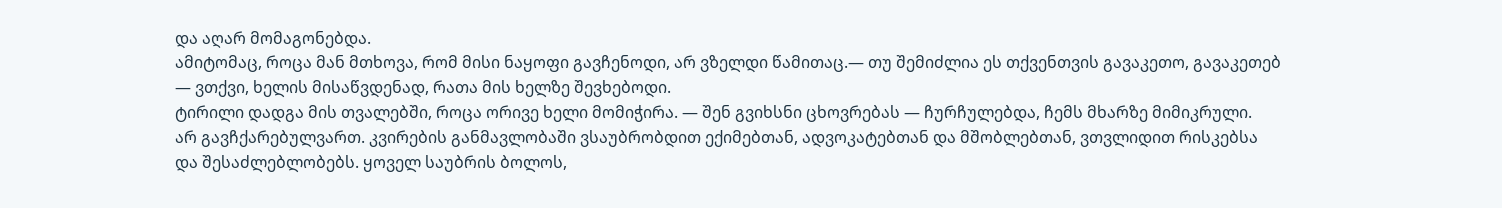და აღარ მომაგონებდა.
ამიტომაც, როცა მან მთხოვა, რომ მისი ნაყოფი გავჩენოდი, არ ვზელდი წამითაც.— თუ შემიძლია ეს თქვენთვის გავაკეთო, გავაკეთებ — ვთქვი, ხელის მისაწვდენად, რათა მის ხელზე შევხებოდი.
ტირილი დადგა მის თვალებში, როცა ორივე ხელი მომიჭირა. — შენ გვიხსნი ცხოვრებას — ჩურჩულებდა, ჩემს მხარზე მიმიკრული.
არ გავჩქარებულვართ. კვირების განმავლობაში ვსაუბრობდით ექიმებთან, ადვოკატებთან და მშობლებთან, ვთვლიდით რისკებსა და შესაძლებლობებს. ყოველ საუბრის ბოლოს,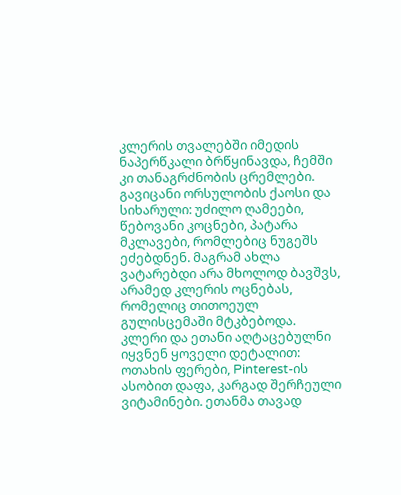კლერის თვალებში იმედის ნაპერწკალი ბრწყინავდა, ჩემში კი თანაგრძნობის ცრემლები.
გავიცანი ორსულობის ქაოსი და სიხარული: უძილო ღამეები, წებოვანი კოცნები, პატარა მკლავები, რომლებიც ნუგეშს ეძებდნენ. მაგრამ ახლა ვატარებდი არა მხოლოდ ბავშვს, არამედ კლერის ოცნებას, რომელიც თითოეულ გულისცემაში მტკბებოდა.
კლერი და ეთანი აღტაცებულნი იყვნენ ყოველი დეტალით: ოთახის ფერები, Pinterest-ის ასობით დაფა, კარგად შერჩეული ვიტამინები. ეთანმა თავად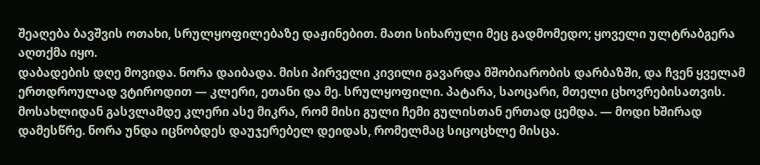შეაღება ბავშვის ოთახი, სრულყოფილებაზე დაჟინებით. მათი სიხარული მეც გადმომედო; ყოველი ულტრაბგერა აღთქმა იყო.
დაბადების დღე მოვიდა. ნორა დაიბადა. მისი პირველი კივილი გავარდა მშობიარობის დარბაზში, და ჩვენ ყველამ ერთდროულად ვტიროდით — კლერი, ეთანი და მე. სრულყოფილი. პატარა, საოცარი, მთელი ცხოვრებისათვის.
მოსახლიდან გასვლამდე კლერი ასე მიკრა, რომ მისი გული ჩემი გულისთან ერთად ცემდა. — მოდი ხშირად დამესწრე. ნორა უნდა იცნობდეს დაუჯერებელ დეიდას, რომელმაც სიცოცხლე მისცა.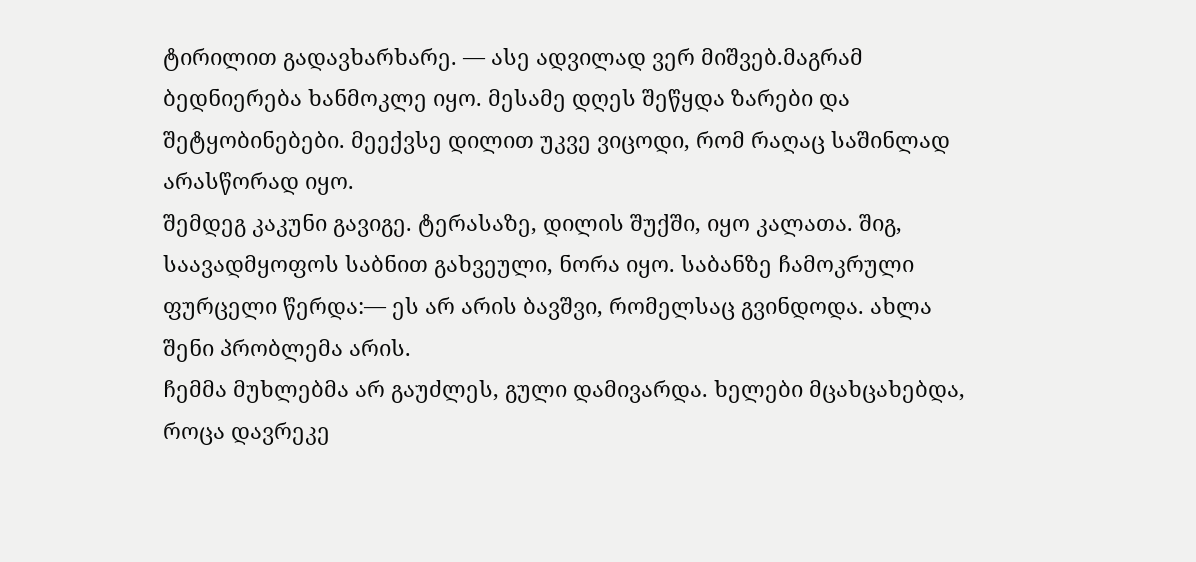ტირილით გადავხარხარე. — ასე ადვილად ვერ მიშვებ.მაგრამ ბედნიერება ხანმოკლე იყო. მესამე დღეს შეწყდა ზარები და შეტყობინებები. მეექვსე დილით უკვე ვიცოდი, რომ რაღაც საშინლად არასწორად იყო.
შემდეგ კაკუნი გავიგე. ტერასაზე, დილის შუქში, იყო კალათა. შიგ, საავადმყოფოს საბნით გახვეული, ნორა იყო. საბანზე ჩამოკრული ფურცელი წერდა:— ეს არ არის ბავშვი, რომელსაც გვინდოდა. ახლა შენი პრობლემა არის.
ჩემმა მუხლებმა არ გაუძლეს, გული დამივარდა. ხელები მცახცახებდა, როცა დავრეკე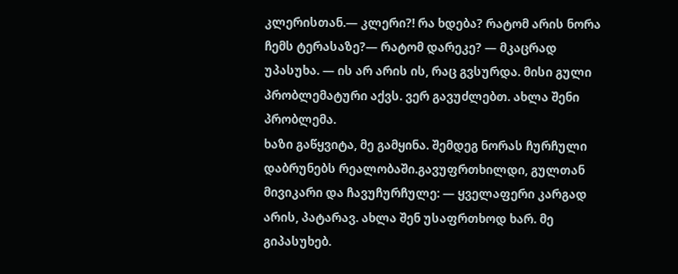კლერისთან.— კლერი?! რა ხდება? რატომ არის ნორა ჩემს ტერასაზე?— რატომ დარეკე? — მკაცრად უპასუხა. — ის არ არის ის, რაც გვსურდა. მისი გული პრობლემატური აქვს. ვერ გავუძლებთ. ახლა შენი პრობლემა.
ხაზი გაწყვიტა, მე გამყინა. შემდეგ ნორას ჩურჩული დაბრუნებს რეალობაში.გავუფრთხილდი, გულთან მივიკარი და ჩავუჩურჩულე: — ყველაფერი კარგად არის, პატარავ. ახლა შენ უსაფრთხოდ ხარ. მე გიპასუხებ.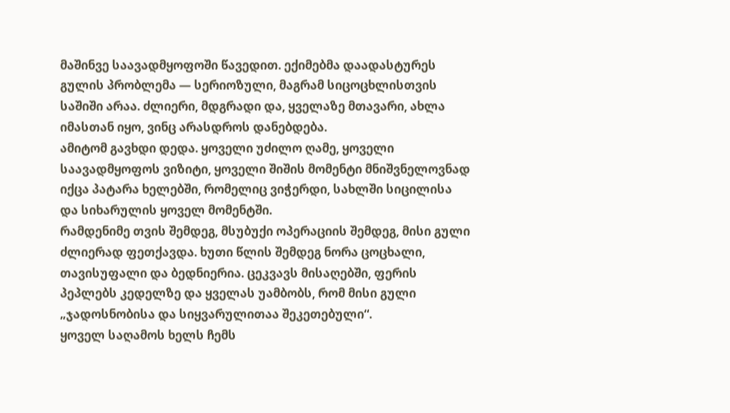მაშინვე საავადმყოფოში წავედით. ექიმებმა დაადასტურეს გულის პრობლემა — სერიოზული, მაგრამ სიცოცხლისთვის საშიში არაა. ძლიერი, მდგრადი და, ყველაზე მთავარი, ახლა იმასთან იყო, ვინც არასდროს დანებდება.
ამიტომ გავხდი დედა. ყოველი უძილო ღამე, ყოველი საავადმყოფოს ვიზიტი, ყოველი შიშის მომენტი მნიშვნელოვნად იქცა პატარა ხელებში, რომელიც ვიჭერდი, სახლში სიცილისა და სიხარულის ყოველ მომენტში.
რამდენიმე თვის შემდეგ, მსუბუქი ოპერაციის შემდეგ, მისი გული ძლიერად ფეთქავდა. ხუთი წლის შემდეგ ნორა ცოცხალი, თავისუფალი და ბედნიერია. ცეკვავს მისაღებში, ფერის პეპლებს კედელზე და ყველას უამბობს, რომ მისი გული „ჯადოსნობისა და სიყვარულითაა შეკეთებული“.
ყოველ საღამოს ხელს ჩემს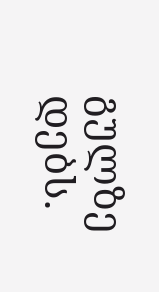გულზე დებს.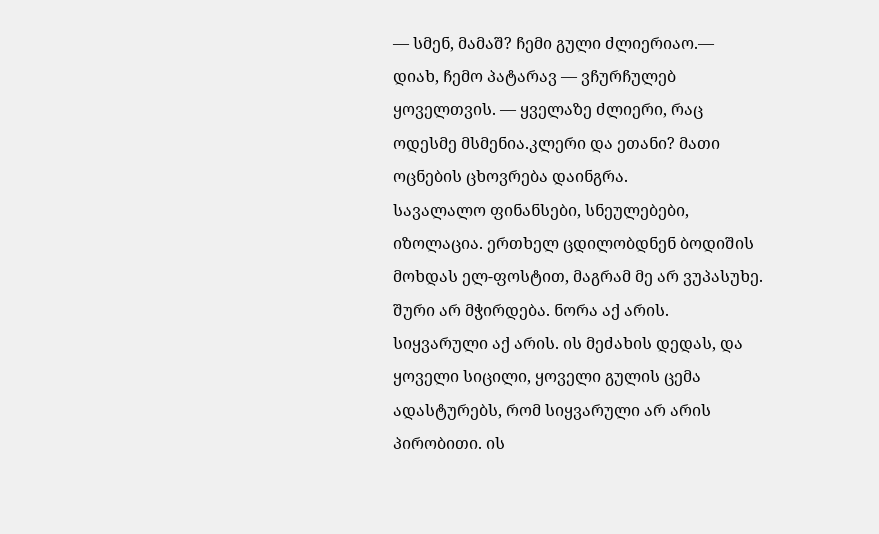— სმენ, მამაშ? ჩემი გული ძლიერიაო.— დიახ, ჩემო პატარავ — ვჩურჩულებ ყოველთვის. — ყველაზე ძლიერი, რაც ოდესმე მსმენია.კლერი და ეთანი? მათი ოცნების ცხოვრება დაინგრა.
სავალალო ფინანსები, სნეულებები, იზოლაცია. ერთხელ ცდილობდნენ ბოდიშის მოხდას ელ-ფოსტით, მაგრამ მე არ ვუპასუხე.
შური არ მჭირდება. ნორა აქ არის. სიყვარული აქ არის. ის მეძახის დედას, და ყოველი სიცილი, ყოველი გულის ცემა ადასტურებს, რომ სიყვარული არ არის პირობითი. ის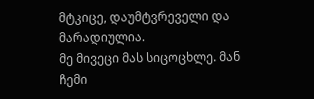მტკიცე, დაუმტვრეველი და მარადიულია.
მე მივეცი მას სიცოცხლე. მან ჩემი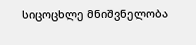სიცოცხლე მნიშვნელობა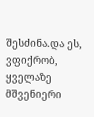შესძინა.და ეს, ვფიქრობ, ყველაზე მშვენიერი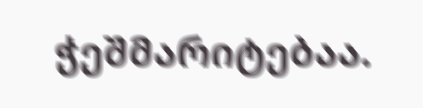ჭეშმარიტებაა.